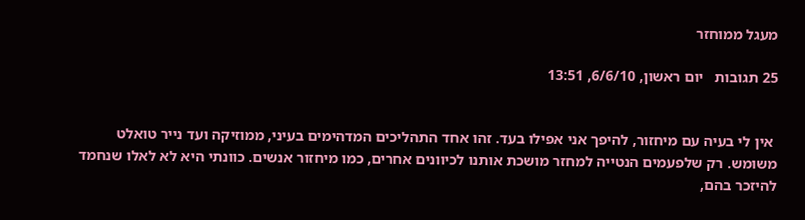מעגל ממוחזר

25 תגובות   יום ראשון, 6/6/10, 13:51


 אין לי בעיה עם מיחזור, להיפך אני אפילו בעד. זהו אחד התהליכים המדהימים בעיני, ממוזיקה ועד נייר טואלט משומש. רק שלפעמים הנטייה למחזר מושכת אותנו לכיוונים אחרים, כמו מיחזור אנשים. כוונתי היא לא לאלו שנחמד להיזכר בהם,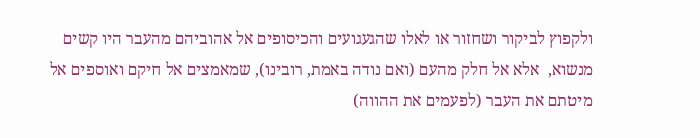ולקפוץ לביקור ושחזור או לאלו שהגעגועים והכיסופים אל אהוביהם מהעבר היו קשים מנשוא,  אלא אל חלק מהעם (ואם נודה באמת, רובינו), שמאמצים אל חיקם ואוספים אל מיטתם את העבר (לפעמים את ההווה)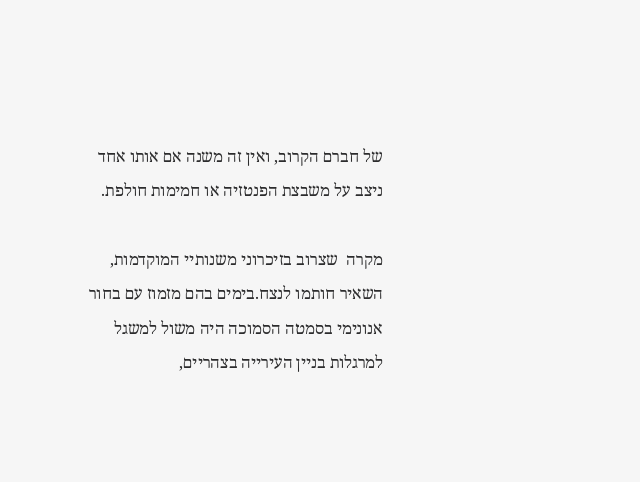של חברם הקרוב, ואין זה משנה אם אותו אחד ניצב על משבצת הפנטזיה או חמימות חולפת.

מקרה  שצרוב בזיכרוני משנותיי המוקדמות,  השאיר חותמו לנצח.בימים בהם מזמוז עם בחור אנונימי בסמטה הסמוכה היה משול למשגל למרגלות בניין העירייה בצהריים,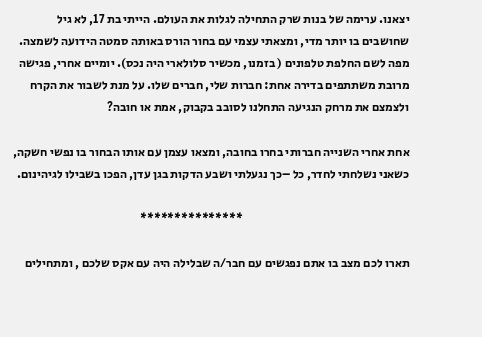יצאנו. ערימה של בנות שרק התחילה לגלות את העולם. הייתי בת 17, לא גיל שחושבים בו יותר מדי, ומצאתי עצמי עם בחור הורס באותה סמטה הידועה לשמצה. מפה לשם החלפת טלפונים ( בזמנו, מכשיר סלולארי היה נכס). יומיים אחרי, פגישה מרובת משתתפים בדירה אחת: חברות שלי, חברים שלו. על מנת לשבור את הקרח ולצמצם את מרחק הנגיעה התחלנו לסובב בקבוק, אמת או חובה?

אחת אחרי השנייה חברותי בחרו בחובה, ומצאו עצמן עם אותו הבחור בו נפשי חשקה, כשאני נשלחתי לחדר, כל –כך נגעלתי ושבע הדקות בגן עדן, הפכו בשבילו לגיהינום.

                                                                     ***************

תארו לכם מצב בו אתם נפגשים עם חבר/ה שבלילה היה עם אקס שלכם , ומתחילים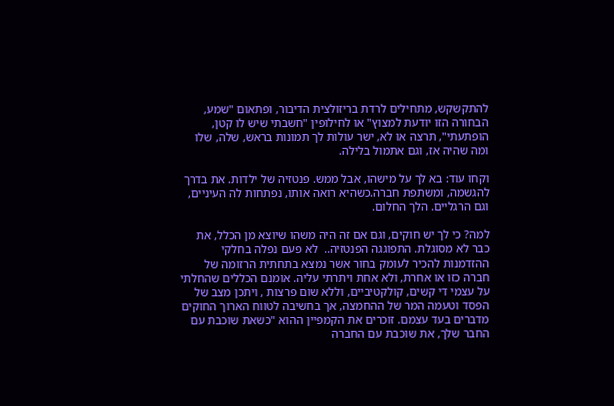להתקשקש, מתחילים לרדת בריזולצית הדיבור, ופתאום "שמע, הבחורה הזו יודעת למצוץ" או לחילופין "חשבתי שיש לו קטן, הופתעתי", תרצה או לא, ישר עולות לך תמונות בראש, שלה, שלו ומה שהיה אז, וגם אתמול בלילה.

וקחו עוד: בא לך על מישהו, אבל ממש. פנטזיה של ילדות. את בדרך להגשמה, ומשתפת חברה.כשהיא רואה אותו, נפתחות לה העיניים, וגם הרגליים. הלך החלום.

למה? כי לך יש חוקים, וגם אם זה היה משהו שיוצא מן הכלל, את כבר לא מסוגלת. התפוגגה הפנטזיה..  לא פעם נפלה בחלקי ההזדמנות להכיר לעומק בחור אשר נמצא בתחתית הרזומה של חברה כזו או אחרת, ולא אחת ויתרתי עליה. אומנם הכללים שהחלתי על עצמי די קשים, קולקטיביים, וללא שום פרצות , ויתכן מצב של הפסד וטעמה המר של ההחמצה, אך בחשיבה לטווח הארוך החוקים מדברים בעד עצמם. זוכרים את הקמפיין ההוא "כשאת שוכבת עם החבר שלך, את שוכבת עם החברה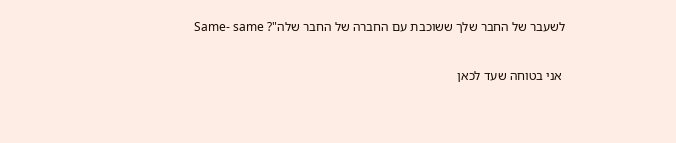לשעבר של החבר שלך ששוכבת עם החברה של החבר שלה"? Same- same

 אני בטוחה שעד לכאן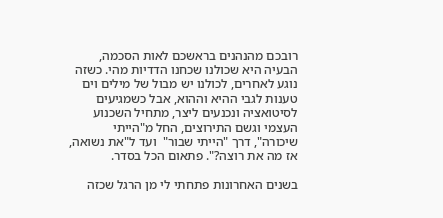רובכם מהנהנים בראשכם לאות הסכמה, הבעיה היא שכולנו שכחנו הדדיות מהי. כשזה נוגע לאחרים, לכולנו יש מבול של מילים וים טענות לגבי ההיא וההוא, אבל כשמגיעים לסיטואציה ונכנעים ליצר, מתחיל השכנוע העצמי וגשם התירוצים, החל מ"הייתי שיכורה", דרך "הייתי שבור"  ועד ל"את נשואה, אז מה את רוצה?". פתאום הכל בסדר.

בשנים האחרונות פתחתי לי מן הרגל שכזה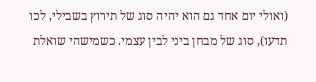(ואולי יום אחד גם הוא יהיה סוג של תירוץ בשבילי, לכו תדעו), סוג של מבחן ביני לבין עצמי. כשמישהי שואלת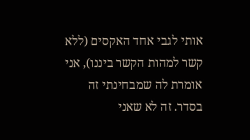אותי לגבי אחד האקסים (ללא קשר למהות הקשר ביננו), אני אומרת לה שמבחינתי זה בסדר. זה לא שאני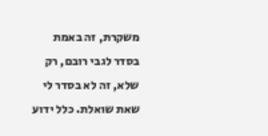משקרת, זה באמת בסדר לגבי רובם, רק שלא, זה לא בסדר לי שאת שואלת. כלל ידוע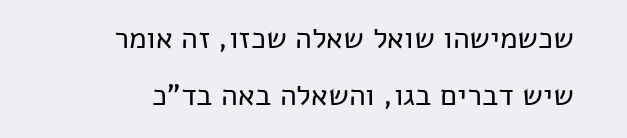שכשמישהו שואל שאלה שכזו, זה אומר שיש דברים בגו, והשאלה באה בד"כ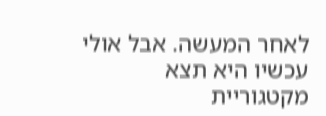לאחר המעשה. אבל אולי עכשיו היא תצא מקטגוריית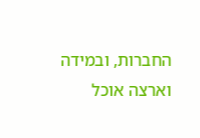החברות, ובמידה וארצה אוכל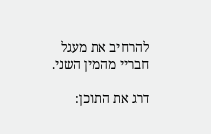להרחיב את מעגל חבריי מהמין השני.

דרג את התוכן: